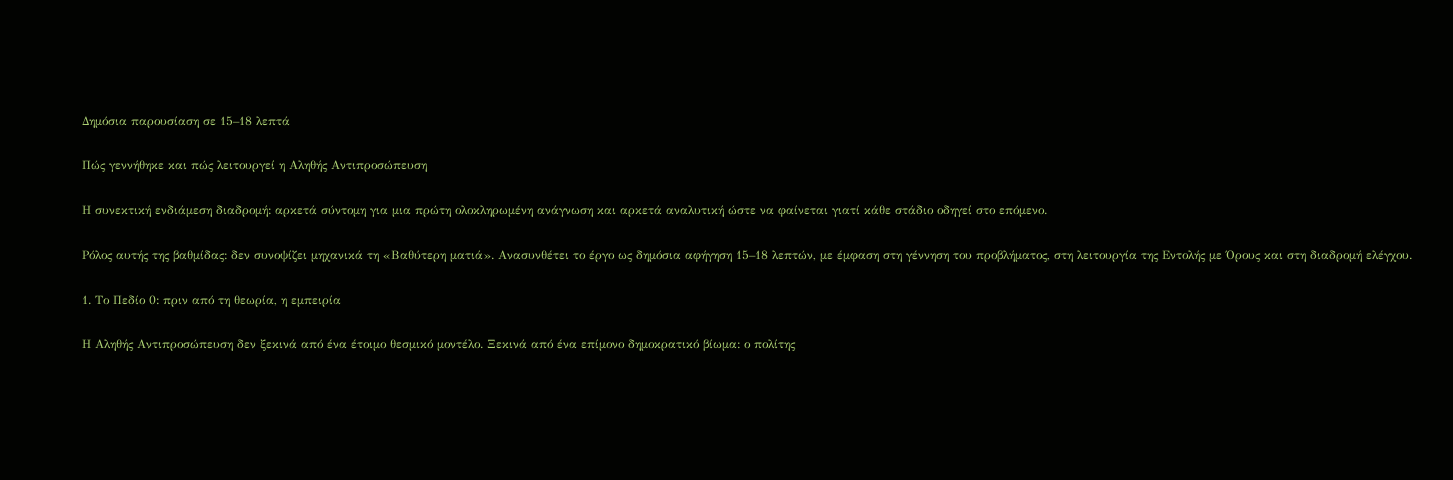Δημόσια παρουσίαση σε 15–18 λεπτά

Πώς γεννήθηκε και πώς λειτουργεί η Αληθής Αντιπροσώπευση

Η συνεκτική ενδιάμεση διαδρομή: αρκετά σύντομη για μια πρώτη ολοκληρωμένη ανάγνωση και αρκετά αναλυτική ώστε να φαίνεται γιατί κάθε στάδιο οδηγεί στο επόμενο.

Ρόλος αυτής της βαθμίδας: δεν συνοψίζει μηχανικά τη «Βαθύτερη ματιά». Ανασυνθέτει το έργο ως δημόσια αφήγηση 15–18 λεπτών, με έμφαση στη γέννηση του προβλήματος, στη λειτουργία της Εντολής με Όρους και στη διαδρομή ελέγχου.

1. Το Πεδίο 0: πριν από τη θεωρία, η εμπειρία

Η Αληθής Αντιπροσώπευση δεν ξεκινά από ένα έτοιμο θεσμικό μοντέλο. Ξεκινά από ένα επίμονο δημοκρατικό βίωμα: ο πολίτης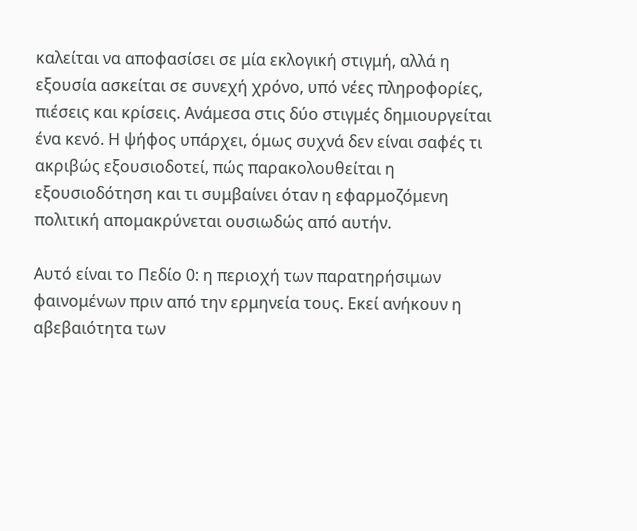καλείται να αποφασίσει σε μία εκλογική στιγμή, αλλά η εξουσία ασκείται σε συνεχή χρόνο, υπό νέες πληροφορίες, πιέσεις και κρίσεις. Ανάμεσα στις δύο στιγμές δημιουργείται ένα κενό. Η ψήφος υπάρχει, όμως συχνά δεν είναι σαφές τι ακριβώς εξουσιοδοτεί, πώς παρακολουθείται η εξουσιοδότηση και τι συμβαίνει όταν η εφαρμοζόμενη πολιτική απομακρύνεται ουσιωδώς από αυτήν.

Αυτό είναι το Πεδίο 0: η περιοχή των παρατηρήσιμων φαινομένων πριν από την ερμηνεία τους. Εκεί ανήκουν η αβεβαιότητα των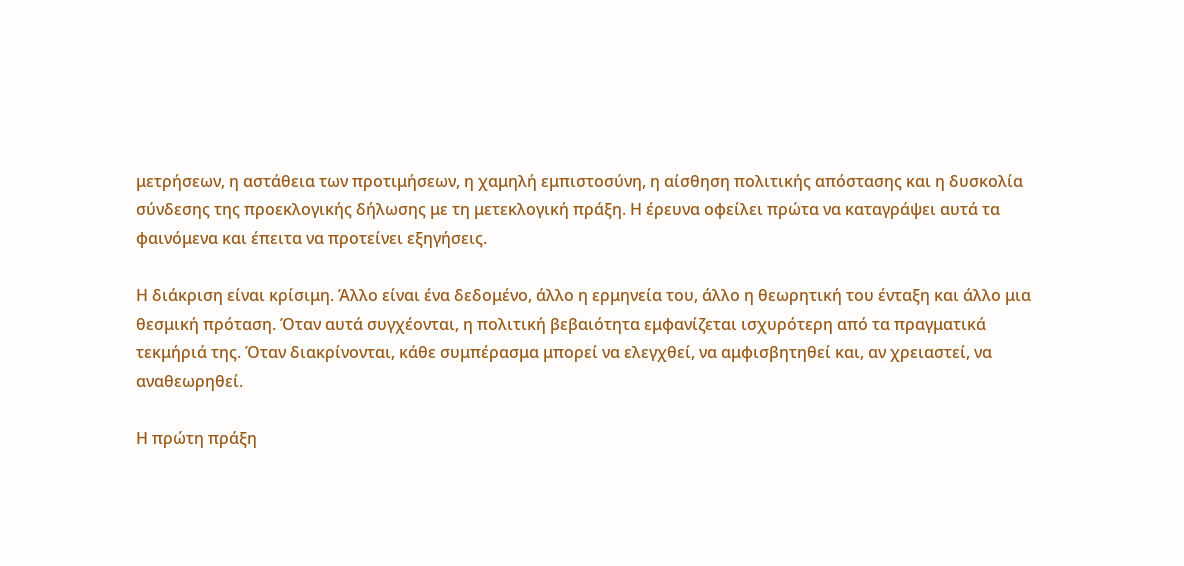μετρήσεων, η αστάθεια των προτιμήσεων, η χαμηλή εμπιστοσύνη, η αίσθηση πολιτικής απόστασης και η δυσκολία σύνδεσης της προεκλογικής δήλωσης με τη μετεκλογική πράξη. Η έρευνα οφείλει πρώτα να καταγράψει αυτά τα φαινόμενα και έπειτα να προτείνει εξηγήσεις.

Η διάκριση είναι κρίσιμη. Άλλο είναι ένα δεδομένο, άλλο η ερμηνεία του, άλλο η θεωρητική του ένταξη και άλλο μια θεσμική πρόταση. Όταν αυτά συγχέονται, η πολιτική βεβαιότητα εμφανίζεται ισχυρότερη από τα πραγματικά τεκμήριά της. Όταν διακρίνονται, κάθε συμπέρασμα μπορεί να ελεγχθεί, να αμφισβητηθεί και, αν χρειαστεί, να αναθεωρηθεί.

Η πρώτη πράξη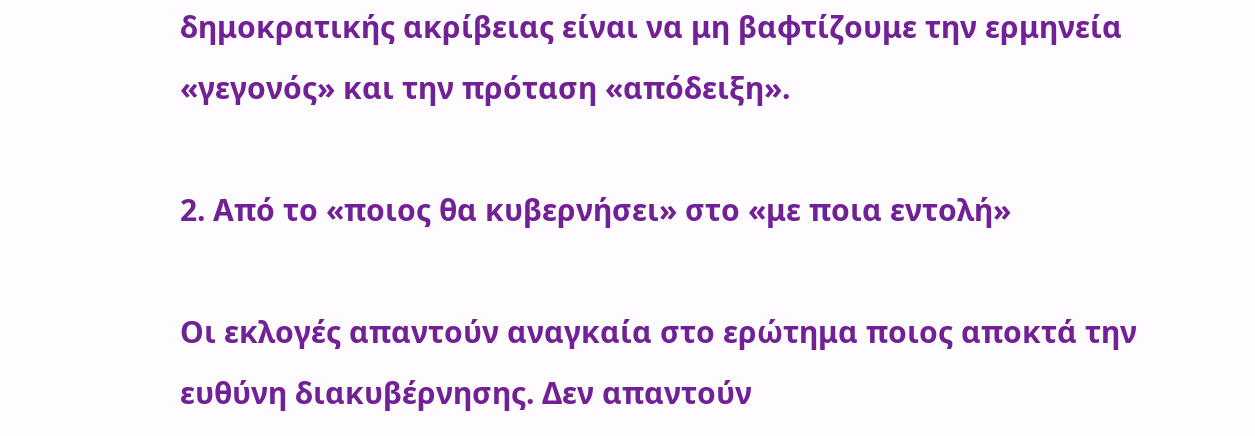δημοκρατικής ακρίβειας είναι να μη βαφτίζουμε την ερμηνεία «γεγονός» και την πρόταση «απόδειξη».

2. Από το «ποιος θα κυβερνήσει» στο «με ποια εντολή»

Οι εκλογές απαντούν αναγκαία στο ερώτημα ποιος αποκτά την ευθύνη διακυβέρνησης. Δεν απαντούν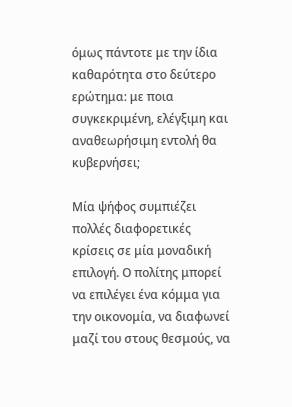όμως πάντοτε με την ίδια καθαρότητα στο δεύτερο ερώτημα: με ποια συγκεκριμένη, ελέγξιμη και αναθεωρήσιμη εντολή θα κυβερνήσει;

Μία ψήφος συμπιέζει πολλές διαφορετικές κρίσεις σε μία μοναδική επιλογή. Ο πολίτης μπορεί να επιλέγει ένα κόμμα για την οικονομία, να διαφωνεί μαζί του στους θεσμούς, να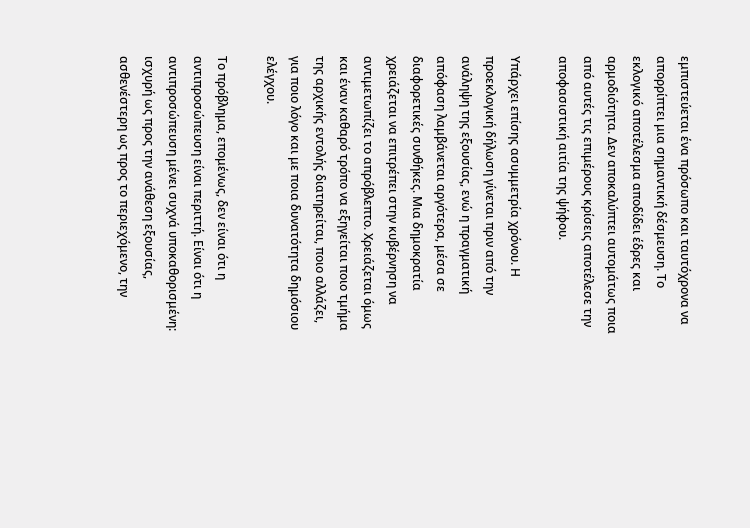εμπιστεύεται ένα πρόσωπο και ταυτόχρονα να απορρίπτει μια σημαντική δέσμευση. Το εκλογικό αποτέλεσμα αποδίδει έδρες και αρμοδιότητα. Δεν αποκαλύπτει αυτομάτως ποια από αυτές τις επιμέρους κρίσεις αποτέλεσε την αποφασιστική αιτία της ψήφου.

Υπάρχει επίσης ασυμμετρία χρόνου. Η προεκλογική δήλωση γίνεται πριν από την ανάληψη της εξουσίας, ενώ η πραγματική απόφαση λαμβάνεται αργότερα, μέσα σε διαφορετικές συνθήκες. Μια δημοκρατία χρειάζεται να επιτρέπει στην κυβέρνηση να αντιμετωπίζει το απρόβλεπτο. Χρειάζεται όμως και έναν καθαρό τρόπο να εξηγείται ποιο τμήμα της αρχικής εντολής διατηρείται, ποιο αλλάζει, για ποιο λόγο και με ποια δυνατότητα δημόσιου ελέγχου.

Το πρόβλημα, επομένως, δεν είναι ότι η αντιπροσώπευση είναι περιττή. Είναι ότι η αντιπροσώπευση μένει συχνά υποκαθορισμένη: ισχυρή ως προς την ανάθεση εξουσίας, ασθενέστερη ως προς το περιεχόμενο, την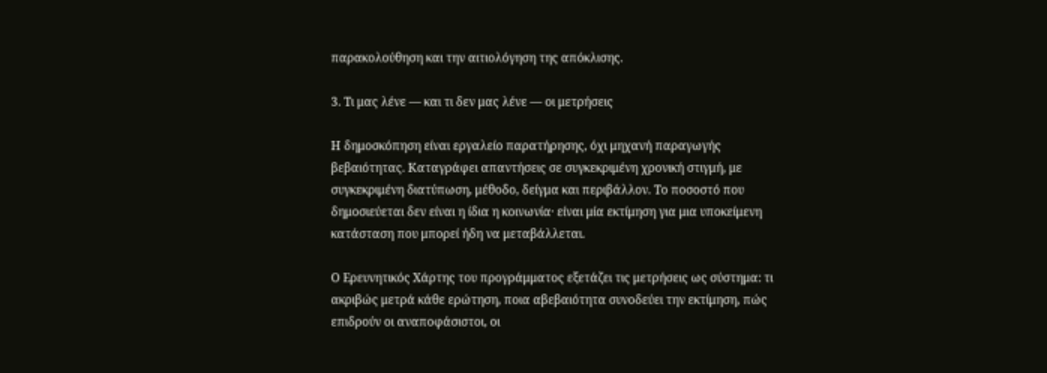παρακολούθηση και την αιτιολόγηση της απόκλισης.

3. Τι μας λένε — και τι δεν μας λένε — οι μετρήσεις

Η δημοσκόπηση είναι εργαλείο παρατήρησης, όχι μηχανή παραγωγής βεβαιότητας. Καταγράφει απαντήσεις σε συγκεκριμένη χρονική στιγμή, με συγκεκριμένη διατύπωση, μέθοδο, δείγμα και περιβάλλον. Το ποσοστό που δημοσιεύεται δεν είναι η ίδια η κοινωνία· είναι μία εκτίμηση για μια υποκείμενη κατάσταση που μπορεί ήδη να μεταβάλλεται.

Ο Ερευνητικός Χάρτης του προγράμματος εξετάζει τις μετρήσεις ως σύστημα: τι ακριβώς μετρά κάθε ερώτηση, ποια αβεβαιότητα συνοδεύει την εκτίμηση, πώς επιδρούν οι αναποφάσιστοι, οι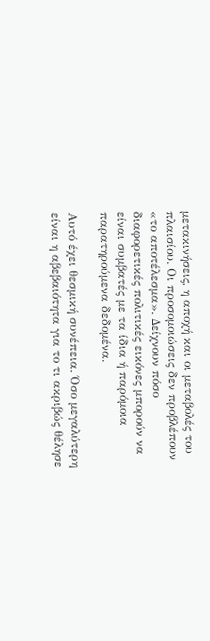μετακινήσεις, η αποχή και οι μεταβολές του πλαισίου. Οι προσομοιώσεις δεν προβλέπουν «το αποτέλεσμα». Δείχνουν πόσο διαφορετικές πολιτικές εικόνες μπορούν να είναι συμβατές με τα ίδια ή παρόμοια παρατηρούμενα δεδομένα.

Αυτό έχει θεσμική συνέπεια. Όσο μεγαλύτερη είναι η αβεβαιότητα για το τι ακριβώς θέλησε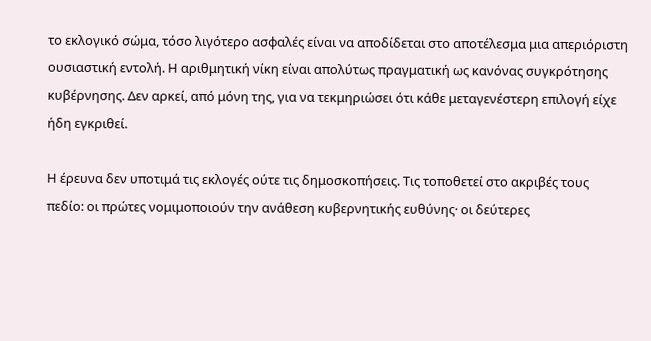το εκλογικό σώμα, τόσο λιγότερο ασφαλές είναι να αποδίδεται στο αποτέλεσμα μια απεριόριστη ουσιαστική εντολή. Η αριθμητική νίκη είναι απολύτως πραγματική ως κανόνας συγκρότησης κυβέρνησης. Δεν αρκεί, από μόνη της, για να τεκμηριώσει ότι κάθε μεταγενέστερη επιλογή είχε ήδη εγκριθεί.

Η έρευνα δεν υποτιμά τις εκλογές ούτε τις δημοσκοπήσεις. Τις τοποθετεί στο ακριβές τους πεδίο: οι πρώτες νομιμοποιούν την ανάθεση κυβερνητικής ευθύνης· οι δεύτερες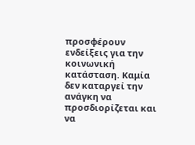προσφέρουν ενδείξεις για την κοινωνική κατάσταση. Καμία δεν καταργεί την ανάγκη να προσδιορίζεται και να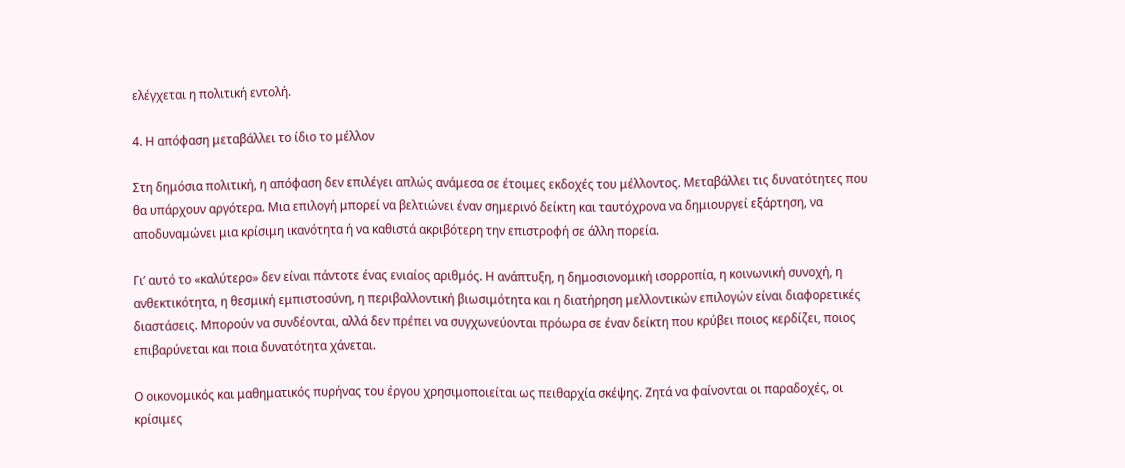ελέγχεται η πολιτική εντολή.

4. Η απόφαση μεταβάλλει το ίδιο το μέλλον

Στη δημόσια πολιτική, η απόφαση δεν επιλέγει απλώς ανάμεσα σε έτοιμες εκδοχές του μέλλοντος. Μεταβάλλει τις δυνατότητες που θα υπάρχουν αργότερα. Μια επιλογή μπορεί να βελτιώνει έναν σημερινό δείκτη και ταυτόχρονα να δημιουργεί εξάρτηση, να αποδυναμώνει μια κρίσιμη ικανότητα ή να καθιστά ακριβότερη την επιστροφή σε άλλη πορεία.

Γι’ αυτό το «καλύτερο» δεν είναι πάντοτε ένας ενιαίος αριθμός. Η ανάπτυξη, η δημοσιονομική ισορροπία, η κοινωνική συνοχή, η ανθεκτικότητα, η θεσμική εμπιστοσύνη, η περιβαλλοντική βιωσιμότητα και η διατήρηση μελλοντικών επιλογών είναι διαφορετικές διαστάσεις. Μπορούν να συνδέονται, αλλά δεν πρέπει να συγχωνεύονται πρόωρα σε έναν δείκτη που κρύβει ποιος κερδίζει, ποιος επιβαρύνεται και ποια δυνατότητα χάνεται.

Ο οικονομικός και μαθηματικός πυρήνας του έργου χρησιμοποιείται ως πειθαρχία σκέψης. Ζητά να φαίνονται οι παραδοχές, οι κρίσιμες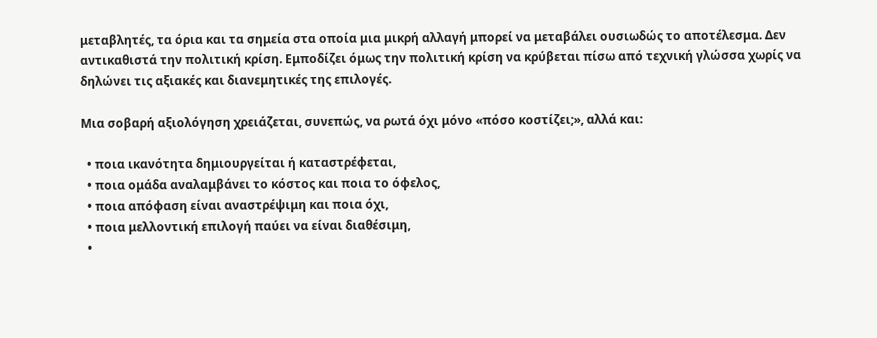μεταβλητές, τα όρια και τα σημεία στα οποία μια μικρή αλλαγή μπορεί να μεταβάλει ουσιωδώς το αποτέλεσμα. Δεν αντικαθιστά την πολιτική κρίση. Εμποδίζει όμως την πολιτική κρίση να κρύβεται πίσω από τεχνική γλώσσα χωρίς να δηλώνει τις αξιακές και διανεμητικές της επιλογές.

Μια σοβαρή αξιολόγηση χρειάζεται, συνεπώς, να ρωτά όχι μόνο «πόσο κοστίζει;», αλλά και:

  • ποια ικανότητα δημιουργείται ή καταστρέφεται,
  • ποια ομάδα αναλαμβάνει το κόστος και ποια το όφελος,
  • ποια απόφαση είναι αναστρέψιμη και ποια όχι,
  • ποια μελλοντική επιλογή παύει να είναι διαθέσιμη,
  •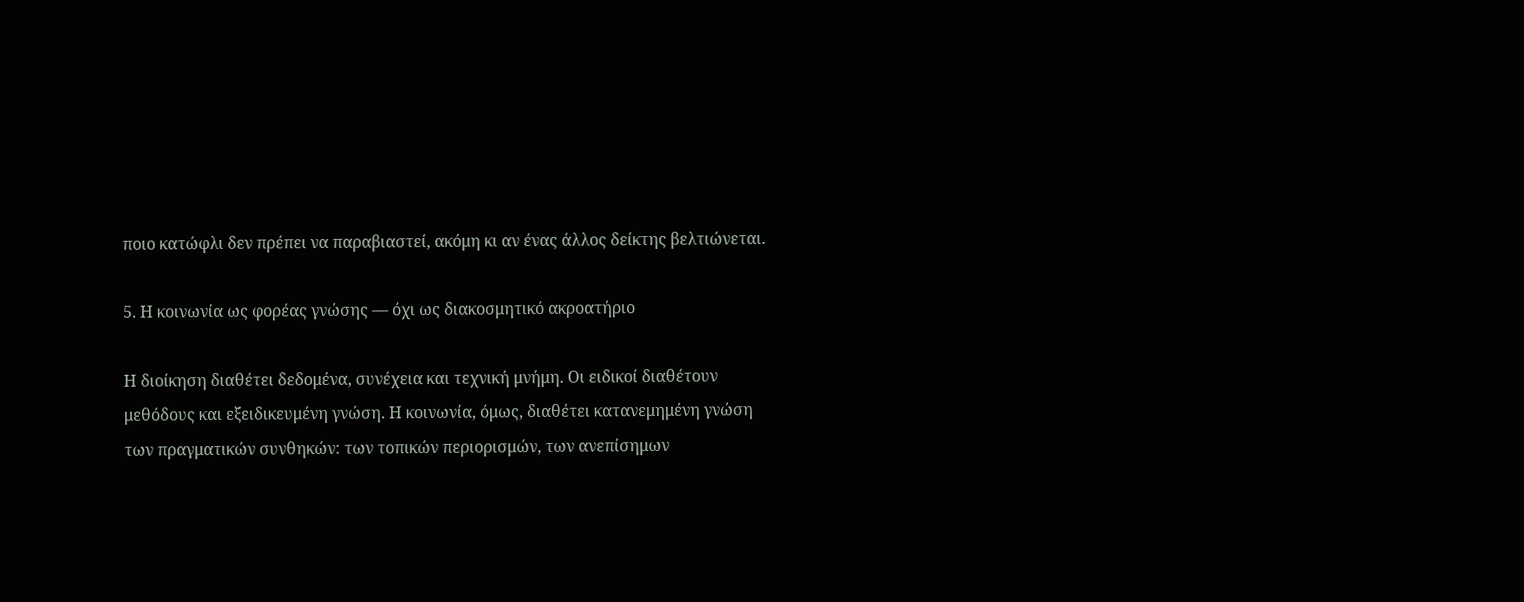ποιο κατώφλι δεν πρέπει να παραβιαστεί, ακόμη κι αν ένας άλλος δείκτης βελτιώνεται.

5. Η κοινωνία ως φορέας γνώσης — όχι ως διακοσμητικό ακροατήριο

Η διοίκηση διαθέτει δεδομένα, συνέχεια και τεχνική μνήμη. Οι ειδικοί διαθέτουν μεθόδους και εξειδικευμένη γνώση. Η κοινωνία, όμως, διαθέτει κατανεμημένη γνώση των πραγματικών συνθηκών: των τοπικών περιορισμών, των ανεπίσημων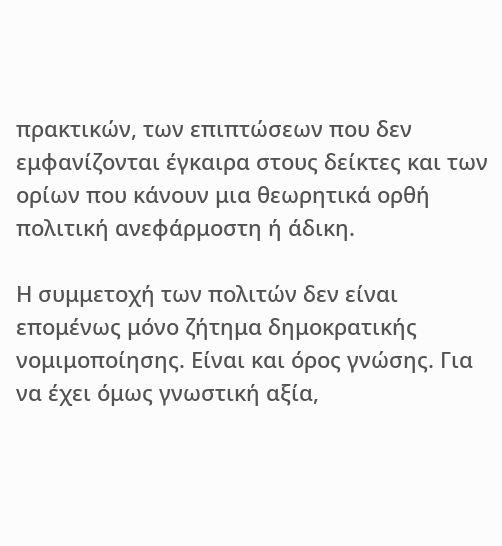πρακτικών, των επιπτώσεων που δεν εμφανίζονται έγκαιρα στους δείκτες και των ορίων που κάνουν μια θεωρητικά ορθή πολιτική ανεφάρμοστη ή άδικη.

Η συμμετοχή των πολιτών δεν είναι επομένως μόνο ζήτημα δημοκρατικής νομιμοποίησης. Είναι και όρος γνώσης. Για να έχει όμως γνωστική αξία,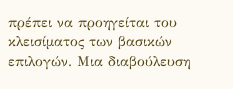πρέπει να προηγείται του κλεισίματος των βασικών επιλογών. Μια διαβούλευση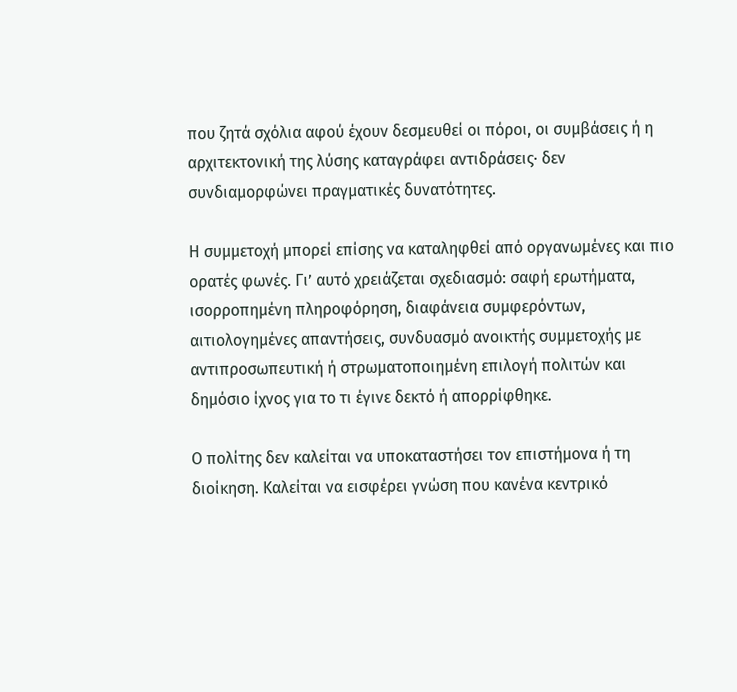που ζητά σχόλια αφού έχουν δεσμευθεί οι πόροι, οι συμβάσεις ή η αρχιτεκτονική της λύσης καταγράφει αντιδράσεις· δεν συνδιαμορφώνει πραγματικές δυνατότητες.

Η συμμετοχή μπορεί επίσης να καταληφθεί από οργανωμένες και πιο ορατές φωνές. Γι’ αυτό χρειάζεται σχεδιασμό: σαφή ερωτήματα, ισορροπημένη πληροφόρηση, διαφάνεια συμφερόντων, αιτιολογημένες απαντήσεις, συνδυασμό ανοικτής συμμετοχής με αντιπροσωπευτική ή στρωματοποιημένη επιλογή πολιτών και δημόσιο ίχνος για το τι έγινε δεκτό ή απορρίφθηκε.

Ο πολίτης δεν καλείται να υποκαταστήσει τον επιστήμονα ή τη διοίκηση. Καλείται να εισφέρει γνώση που κανένα κεντρικό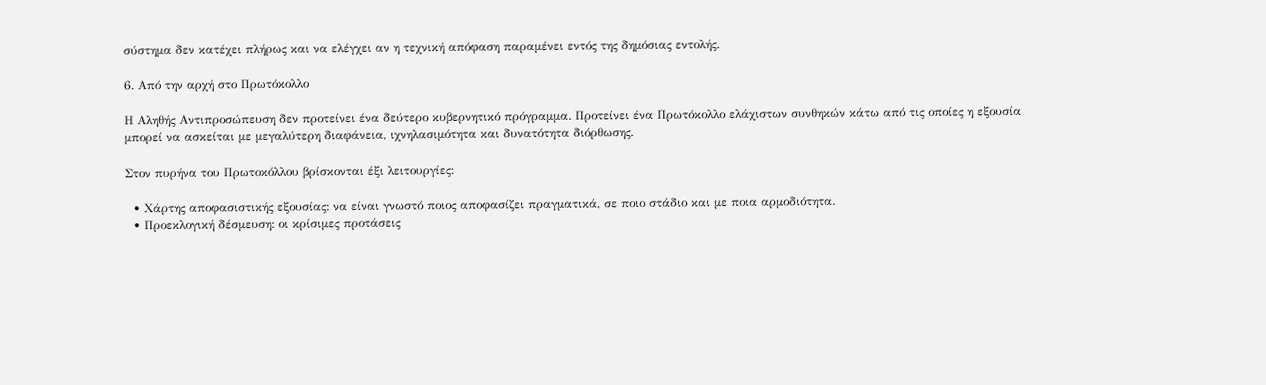σύστημα δεν κατέχει πλήρως και να ελέγχει αν η τεχνική απόφαση παραμένει εντός της δημόσιας εντολής.

6. Από την αρχή στο Πρωτόκολλο

Η Αληθής Αντιπροσώπευση δεν προτείνει ένα δεύτερο κυβερνητικό πρόγραμμα. Προτείνει ένα Πρωτόκολλο ελάχιστων συνθηκών κάτω από τις οποίες η εξουσία μπορεί να ασκείται με μεγαλύτερη διαφάνεια, ιχνηλασιμότητα και δυνατότητα διόρθωσης.

Στον πυρήνα του Πρωτοκόλλου βρίσκονται έξι λειτουργίες:

  • Χάρτης αποφασιστικής εξουσίας: να είναι γνωστό ποιος αποφασίζει πραγματικά, σε ποιο στάδιο και με ποια αρμοδιότητα.
  • Προεκλογική δέσμευση: οι κρίσιμες προτάσεις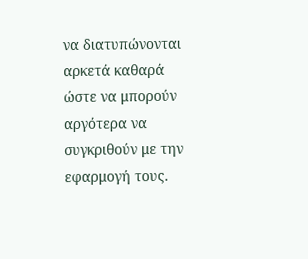να διατυπώνονται αρκετά καθαρά ώστε να μπορούν αργότερα να συγκριθούν με την εφαρμογή τους.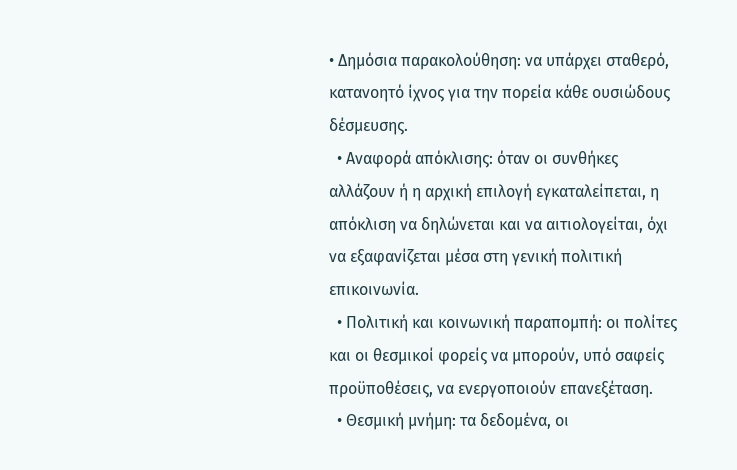• Δημόσια παρακολούθηση: να υπάρχει σταθερό, κατανοητό ίχνος για την πορεία κάθε ουσιώδους δέσμευσης.
  • Αναφορά απόκλισης: όταν οι συνθήκες αλλάζουν ή η αρχική επιλογή εγκαταλείπεται, η απόκλιση να δηλώνεται και να αιτιολογείται, όχι να εξαφανίζεται μέσα στη γενική πολιτική επικοινωνία.
  • Πολιτική και κοινωνική παραπομπή: οι πολίτες και οι θεσμικοί φορείς να μπορούν, υπό σαφείς προϋποθέσεις, να ενεργοποιούν επανεξέταση.
  • Θεσμική μνήμη: τα δεδομένα, οι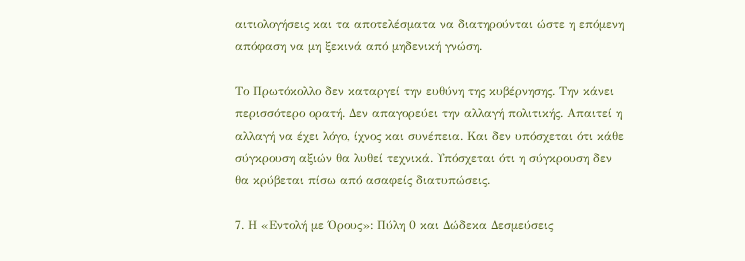αιτιολογήσεις και τα αποτελέσματα να διατηρούνται ώστε η επόμενη απόφαση να μη ξεκινά από μηδενική γνώση.

Το Πρωτόκολλο δεν καταργεί την ευθύνη της κυβέρνησης. Την κάνει περισσότερο ορατή. Δεν απαγορεύει την αλλαγή πολιτικής. Απαιτεί η αλλαγή να έχει λόγο, ίχνος και συνέπεια. Και δεν υπόσχεται ότι κάθε σύγκρουση αξιών θα λυθεί τεχνικά. Υπόσχεται ότι η σύγκρουση δεν θα κρύβεται πίσω από ασαφείς διατυπώσεις.

7. Η «Εντολή με Όρους»: Πύλη 0 και Δώδεκα Δεσμεύσεις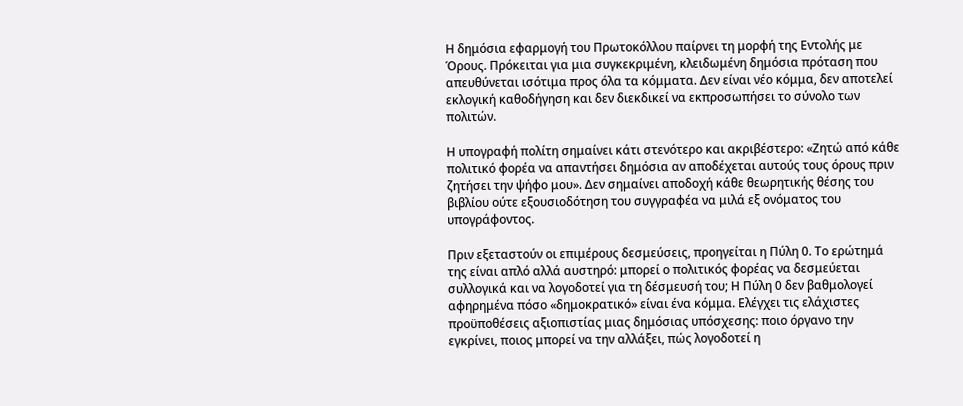Η δημόσια εφαρμογή του Πρωτοκόλλου παίρνει τη μορφή της Εντολής με Όρους. Πρόκειται για μια συγκεκριμένη, κλειδωμένη δημόσια πρόταση που απευθύνεται ισότιμα προς όλα τα κόμματα. Δεν είναι νέο κόμμα, δεν αποτελεί εκλογική καθοδήγηση και δεν διεκδικεί να εκπροσωπήσει το σύνολο των πολιτών.

Η υπογραφή πολίτη σημαίνει κάτι στενότερο και ακριβέστερο: «Ζητώ από κάθε πολιτικό φορέα να απαντήσει δημόσια αν αποδέχεται αυτούς τους όρους πριν ζητήσει την ψήφο μου». Δεν σημαίνει αποδοχή κάθε θεωρητικής θέσης του βιβλίου ούτε εξουσιοδότηση του συγγραφέα να μιλά εξ ονόματος του υπογράφοντος.

Πριν εξεταστούν οι επιμέρους δεσμεύσεις, προηγείται η Πύλη 0. Το ερώτημά της είναι απλό αλλά αυστηρό: μπορεί ο πολιτικός φορέας να δεσμεύεται συλλογικά και να λογοδοτεί για τη δέσμευσή του; Η Πύλη 0 δεν βαθμολογεί αφηρημένα πόσο «δημοκρατικό» είναι ένα κόμμα. Ελέγχει τις ελάχιστες προϋποθέσεις αξιοπιστίας μιας δημόσιας υπόσχεσης: ποιο όργανο την εγκρίνει, ποιος μπορεί να την αλλάξει, πώς λογοδοτεί η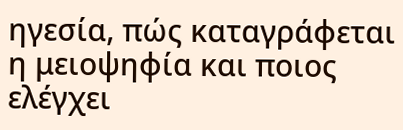ηγεσία, πώς καταγράφεται η μειοψηφία και ποιος ελέγχει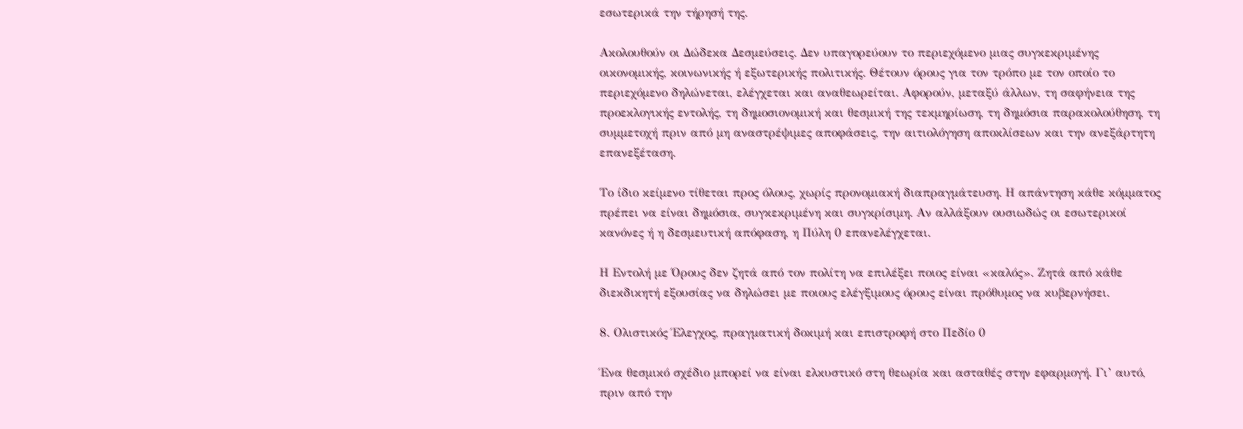εσωτερικά την τήρησή της.

Ακολουθούν οι Δώδεκα Δεσμεύσεις. Δεν υπαγορεύουν το περιεχόμενο μιας συγκεκριμένης οικονομικής, κοινωνικής ή εξωτερικής πολιτικής. Θέτουν όρους για τον τρόπο με τον οποίο το περιεχόμενο δηλώνεται, ελέγχεται και αναθεωρείται. Αφορούν, μεταξύ άλλων, τη σαφήνεια της προεκλογικής εντολής, τη δημοσιονομική και θεσμική της τεκμηρίωση, τη δημόσια παρακολούθηση, τη συμμετοχή πριν από μη αναστρέψιμες αποφάσεις, την αιτιολόγηση αποκλίσεων και την ανεξάρτητη επανεξέταση.

Το ίδιο κείμενο τίθεται προς όλους, χωρίς προνομιακή διαπραγμάτευση. Η απάντηση κάθε κόμματος πρέπει να είναι δημόσια, συγκεκριμένη και συγκρίσιμη. Αν αλλάξουν ουσιωδώς οι εσωτερικοί κανόνες ή η δεσμευτική απόφαση, η Πύλη 0 επανελέγχεται.

Η Εντολή με Όρους δεν ζητά από τον πολίτη να επιλέξει ποιος είναι «καλός». Ζητά από κάθε διεκδικητή εξουσίας να δηλώσει με ποιους ελέγξιμους όρους είναι πρόθυμος να κυβερνήσει.

8. Ολιστικός Έλεγχος, πραγματική δοκιμή και επιστροφή στο Πεδίο 0

Ένα θεσμικό σχέδιο μπορεί να είναι ελκυστικό στη θεωρία και ασταθές στην εφαρμογή. Γι’ αυτό, πριν από την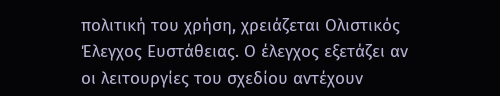πολιτική του χρήση, χρειάζεται Ολιστικός Έλεγχος Ευστάθειας. Ο έλεγχος εξετάζει αν οι λειτουργίες του σχεδίου αντέχουν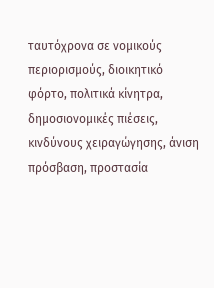ταυτόχρονα σε νομικούς περιορισμούς, διοικητικό φόρτο, πολιτικά κίνητρα, δημοσιονομικές πιέσεις, κινδύνους χειραγώγησης, άνιση πρόσβαση, προστασία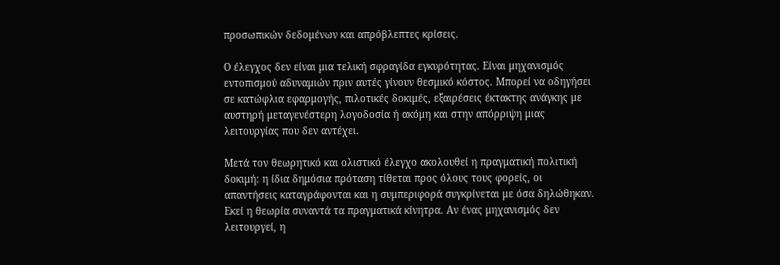προσωπικών δεδομένων και απρόβλεπτες κρίσεις.

Ο έλεγχος δεν είναι μια τελική σφραγίδα εγκυρότητας. Είναι μηχανισμός εντοπισμού αδυναμιών πριν αυτές γίνουν θεσμικό κόστος. Μπορεί να οδηγήσει σε κατώφλια εφαρμογής, πιλοτικές δοκιμές, εξαιρέσεις έκτακτης ανάγκης με αυστηρή μεταγενέστερη λογοδοσία ή ακόμη και στην απόρριψη μιας λειτουργίας που δεν αντέχει.

Μετά τον θεωρητικό και ολιστικό έλεγχο ακολουθεί η πραγματική πολιτική δοκιμή: η ίδια δημόσια πρόταση τίθεται προς όλους τους φορείς, οι απαντήσεις καταγράφονται και η συμπεριφορά συγκρίνεται με όσα δηλώθηκαν. Εκεί η θεωρία συναντά τα πραγματικά κίνητρα. Αν ένας μηχανισμός δεν λειτουργεί, η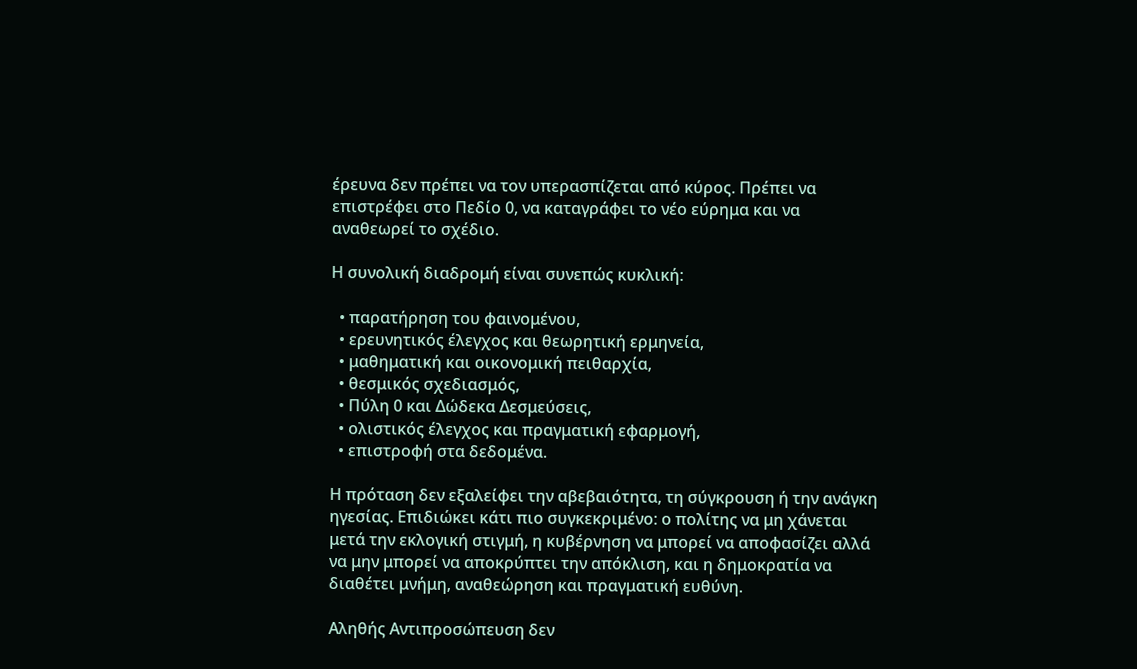έρευνα δεν πρέπει να τον υπερασπίζεται από κύρος. Πρέπει να επιστρέφει στο Πεδίο 0, να καταγράφει το νέο εύρημα και να αναθεωρεί το σχέδιο.

Η συνολική διαδρομή είναι συνεπώς κυκλική:

  • παρατήρηση του φαινομένου,
  • ερευνητικός έλεγχος και θεωρητική ερμηνεία,
  • μαθηματική και οικονομική πειθαρχία,
  • θεσμικός σχεδιασμός,
  • Πύλη 0 και Δώδεκα Δεσμεύσεις,
  • ολιστικός έλεγχος και πραγματική εφαρμογή,
  • επιστροφή στα δεδομένα.

Η πρόταση δεν εξαλείφει την αβεβαιότητα, τη σύγκρουση ή την ανάγκη ηγεσίας. Επιδιώκει κάτι πιο συγκεκριμένο: ο πολίτης να μη χάνεται μετά την εκλογική στιγμή, η κυβέρνηση να μπορεί να αποφασίζει αλλά να μην μπορεί να αποκρύπτει την απόκλιση, και η δημοκρατία να διαθέτει μνήμη, αναθεώρηση και πραγματική ευθύνη.

Αληθής Αντιπροσώπευση δεν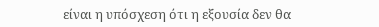είναι η υπόσχεση ότι η εξουσία δεν θα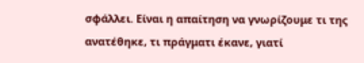σφάλλει. Είναι η απαίτηση να γνωρίζουμε τι της ανατέθηκε, τι πράγματι έκανε, γιατί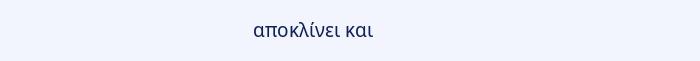αποκλίνει και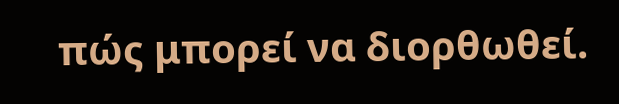πώς μπορεί να διορθωθεί.